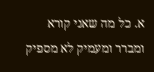א. כל מה שאני קורא ומברר ומעמיק לא מספיק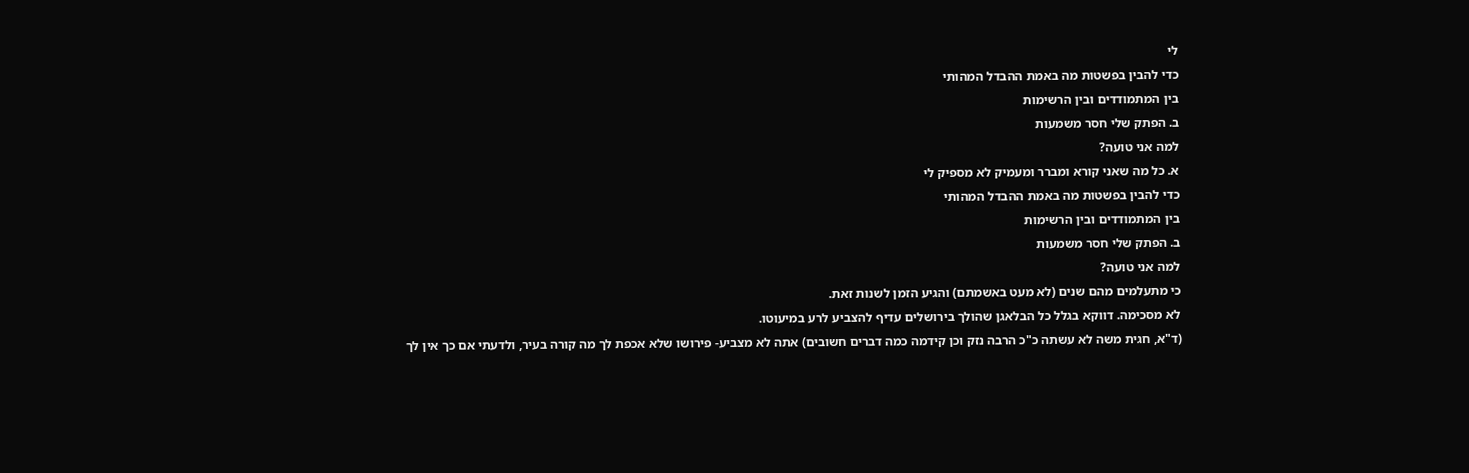לי
כדי להבין בפשטות מה באמת ההבדל המהותי
בין המתמודדים ובין הרשימות
ב. הפתק שלי חסר משמעות
למה אני טועה?
א. כל מה שאני קורא ומברר ומעמיק לא מספיק לי
כדי להבין בפשטות מה באמת ההבדל המהותי
בין המתמודדים ובין הרשימות
ב. הפתק שלי חסר משמעות
למה אני טועה?
כי מתעלמים מהם שנים (לא מעט באשמתם) והגיע הזמן לשנות זאת.
לא מסכימה. דווקא בגלל כל הבלאגן שהולך בירושלים עדיף להצביע לרע במיעוטו.
(ד"א, חגית משה לא עשתה כ"כ הרבה נזק וכן קידמה כמה דברים חשובים) אתה לא מצביע- פירושו שלא אכפת לך מה קורה בעיר, ולדעתי אם כך אין לך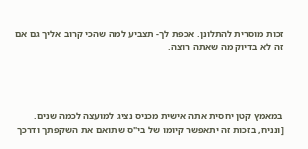זכות מוסרית להתלונן. אכפת לך- תצביע למה שהכי קרוב אליך גם אם זה לא בדיוק מה שאתה רוצה.




במאמץ קטן יחסית אתה אישית מכניס נציג למועצה לכמה שנים.
[ונניח, בזכות זה יתאפשר קיומו של בי"ס שתואם את השקפתך ודרכך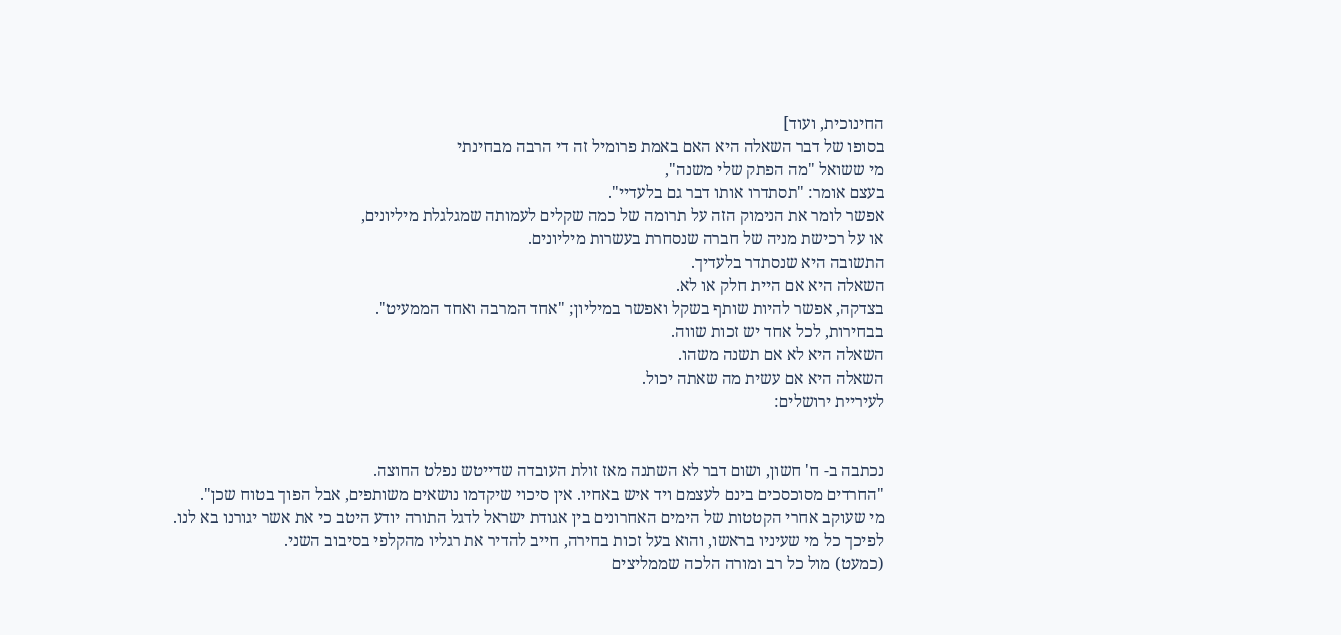החינוכית, ועוד]
בסופו של דבר השאלה היא האם באמת פרומיל זה די הרבה מבחינתי
מי ששואל "מה הפתק שלי משנה",
בעצם אומר: "תסתדרו אותו דבר גם בלעדיי".
אפשר לומר את הנימוק הזה על תרומה של כמה שקלים לעמותה שמגלגלת מיליונים,
או על רכישת מניה של חברה שנסחרת בעשרות מיליונים.
התשובה היא שנסתדר בלעדיך.
השאלה היא אם היית חלק או לא.
בצדקה, אפשר להיות שותף בשקל ואפשר במיליון; "אחד המרבה ואחד הממעיט".
בבחירות, לכל אחד יש זכות שווה.
השאלה היא לא אם תשנה משהו.
השאלה היא אם עשית מה שאתה יכול.
לעיריית ירושלים:


נכתבה ב- ח' חשון, ושום דבר לא השתנה מאז זולת העובדה שדייטש נפלט החוצה.
"החרדים מסוכסכים בינם לעצמם ויד איש באחיו. אין סיכוי שיקדמו נושאים משותפים, אבל הפוך בטוח שכן".
מי שעוקב אחרי הקטטות של הימים האחרונים בין אגודת ישראל לדגל התורה יודע היטב כי את אשר יגורנו בא לנו.
לפיכך כל מי שעיניו בראשו, והוא בעל זכות בחירה, חייב להדיר את רגליו מהקלפי בסיבוב השני.
(כמעט) מול כל רב ומורה הלכה שממליצים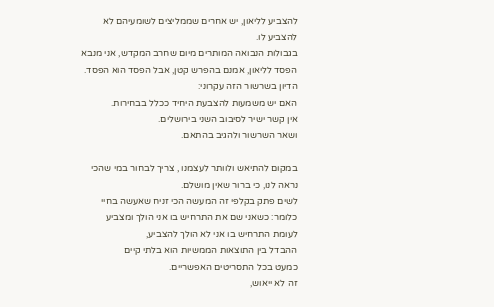להצביע לליאון, יש אחרים שממליצים לשומעיהם לא להצביע לו.
בגבולות הנבואה המותרים מיום שחרב המקדש, אני מנבא הפסד לליאון, אמנם בהפרש קטן, אבל הפסד הוא הפסד.
הדיון בשרשור הזה עקרוני:
האם יש משמעות להצבעת היחיד ככלל בבחירות.
אין קשר ישיר לסיבוב השני בירושלים.
ושאר השרשור ולהגיב בהתאם.

במקום להתיאש ולוותר לעצמנו , צריך לבחור במי שהכי נראה לנו, כי ברור שאין מושלם.
לשים פתק בקלפי זה המעשה הכי זניח שאעשה בחיי
כלומר: כשאני שם את התרחיש בו אני הולך ומצביע
לעומת התרחיש בו אני לא הולך להצביע,
ההבדל בין התוצאות הממשיות הוא בלתי קיים
כמעט בכל התסריטים האפשריים.
זה לא ייאוש,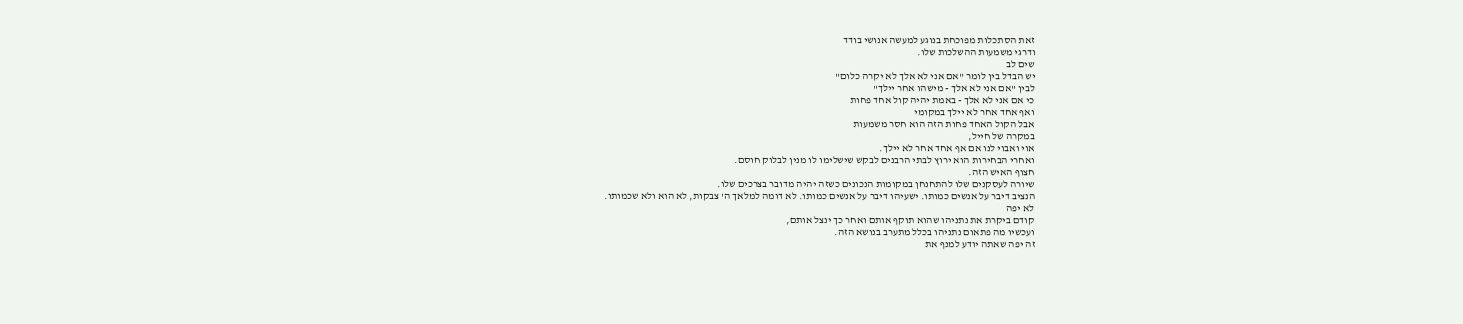זאת הסתכלות מפוכחת בנוגע למעשה אנושי בודד
ודרגי משמעות ההשלכות שלו.
שים לב
יש הבדל בין לומר "אם אני לא אלך לא יקרה כלום"
לבין "אם אני לא אלך - מישהו אחר יילך"
כי אם אני לא אלך - באמת יהיה קול אחד פחות
ואף אחד אחר לא יילך במקומי
אבל הקול האחד פחות הזה הוא חסר משמעות
במקרה של חייל,
אוי ואבוי לנו אם אף אחד אחר לא יילך.
ואחרי הבחירות הוא ירוץ לבתי הרבנים לבקש שישלימו לו מנין לבלוק חוסם.
חצוף האיש הזה.
שיורה לעסקנים שלו להתחנחן במקומות הנכונים כשזה יהיה מדובר בצרכים שלו.
הנציב דיבר על אנשים כמותו. ישעיהו דיבר על אנשים כמותו. לא דומה למלאך ה' צבקות, לא הוא ולא שכמותו.
לא יפה
קודם ביקרת את נתניהו שהוא תוקף אותם ואחר כך ינצל אותם,
ועכשיו מה פתאום נתניהו בכלל מתערב בנושא הזה.
זה יפה שאתה יודע למנף את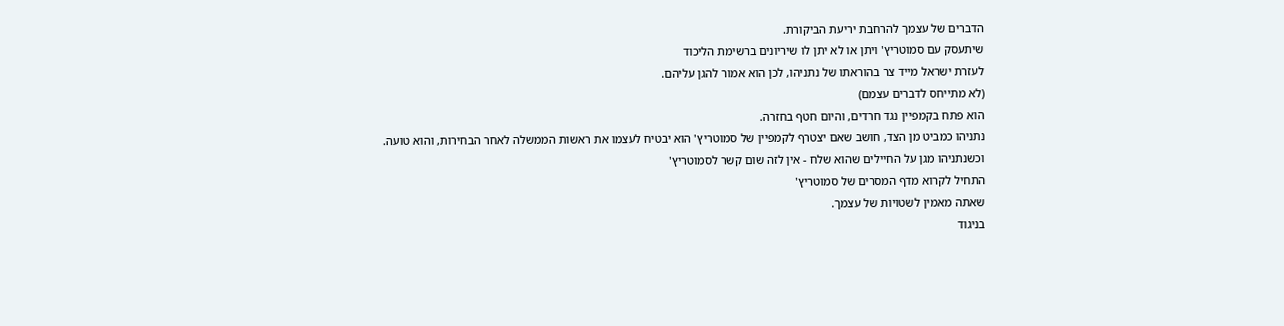הדברים של עצמך להרחבת יריעת הביקורת.
שיתעסק עם סמוטריץ' ויתן או לא יתן לו שיריונים ברשימת הליכוד
לעזרת ישראל מייד צר בהוראתו של נתניהו, לכן הוא אמור להגן עליהם.
(לא מתייחס לדברים עצמם)
הוא פתח בקמפיין נגד חרדים, והיום חטף בחזרה.
נתניהו כמביט מן הצד, חושב שאם יצטרף לקמפיין של סמוטריץ' הוא יבטיח לעצמו את ראשות הממשלה לאחר הבחירות, והוא טועה.
וכשנתניהו מגן על החיילים שהוא שלח - אין לזה שום קשר לסמוטריץ'
התחיל לקרוא מדף המסרים של סמוטריץ'
שאתה מאמין לשטויות של עצמך.
בניגוד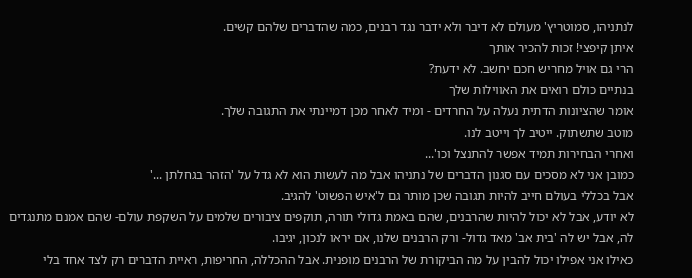לנתניהו, סמוטריץ' מעולם לא דיבר ולא ידבר נגד רבנים, כמה שהדברים שלהם קשים.
איתן קיפצי! זכות להכיר אותך
הרי גם אויל מחריש חכם יחשב. לא ידעת?
בנתיים כולם רואים את האווילות שלך
אומר שהציונות הדתית נעלה על החרדים - ומיד לאחר מכן דמיינתי את התגובה שלך.
מוטב שתשתוק. ייטיב לך וייטב לנו.
ואחרי הבחירות תמיד אפשר להתנצל וכו'...
כמובן אני לא מסכים עם סגנון הדברים של נתניהו אבל מה לעשות הוא לא גדל על 'הזהר בגחלתן ...'
אבל בכללי בעולם חייב להיות תגובה שכן מותר גם ל'איש הפשוט' להגיב.
לא יודע, אבל לא יכול להיות שהרבנים, שהם באמת גדולי תורה, תוקפים ציבורים שלמים על השקפת עולם- שהם אמנם מתנגדים לה, אבל יש לה 'בית אב' מאד גדול- ורק הרבנים שלנו, אם יראו לנכון, יגיבו.
כאילו אני אפילו יכול להבין על מה הביקורת של הרבנים מופנית. אבל ההכללה, החריפות, ראיית הדברים רק לצד אחד בלי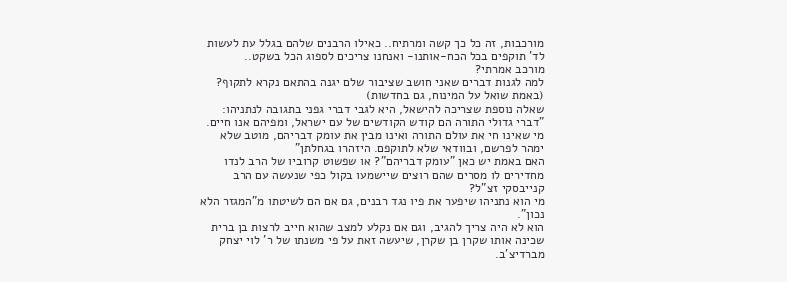מורכבות, זה כל כך קשה ומרתיח.. כאילו הרבנים שלהם בגלל עת לעשות לד' תוקפים בכל הכח-אותנו- ואנחנו צריכים לספוג הכל בשקט..
מורכב אמרתי?
למה לגנות דברים שאני חושב שציבור שלם יגנה בהתאם נקרא לתקוף? (באמת שואל על המינוח, גם בחדשות)
שאלה נוספת שצריכה להישאל, היא לגבי דברי גפני בתגובה לנתניהו:
"דברי גדולי התורה הם קודש הקודשים של עם ישראל, ומפיהם אנו חיים. מי שאינו חי את עולם התורה ואינו מבין את עומק דבריהם, מוטב שלא ימהר לפרשם, ובוודאי שלא לתוקפם. היזהרו בגחלתן"
האם באמת יש כאן "עומק דבריהם"? או שפשוט קרוביו של הרב לנדו מחדירים לו מסרים שהם רוצים שיישמעו בקול כפי שנעשה עם הרב קנייבסקי זצ"ל?
מי הוא נתניהו שיפער את פיו נגד רבנים, גם אם הם לשיטתו מ"המגזר הלא נכון".
הוא לא היה צריך להגיב, וגם אם נקלע למצב שהוא חייב לרצות בן ברית שכינה אותו שקרן בן שקרן, שיעשה זאת על פי משנתו של ר' לוי יצחק מברדיצ'ב.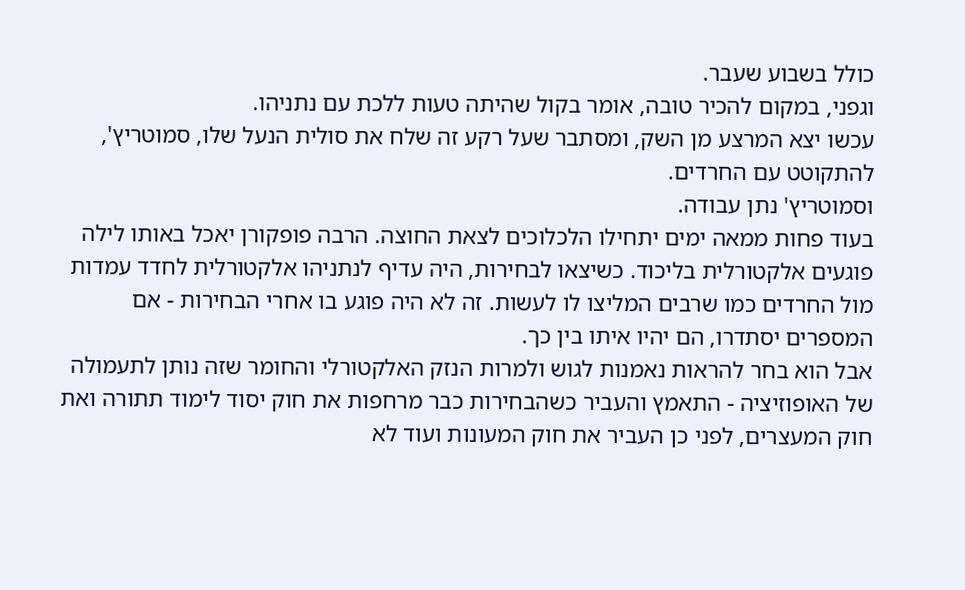כולל בשבוע שעבר.
וגפני, במקום להכיר טובה, אומר בקול שהיתה טעות ללכת עם נתניהו.
עכשו יצא המרצע מן השק, ומסתבר שעל רקע זה שלח את סולית הנעל שלו, סמוטריץ', להתקוטט עם החרדים.
וסמוטריץ' נתן עבודה.
בעוד פחות ממאה ימים יתחילו הלכלוכים לצאת החוצה. הרבה פופקורן יאכל באותו לילה
פוגעים אלקטורלית בליכוד. כשיצאו לבחירות, היה עדיף לנתניהו אלקטורלית לחדד עמדות מול החרדים כמו שרבים המליצו לו לעשות. זה לא היה פוגע בו אחרי הבחירות - אם המספרים יסתדרו, הם יהיו איתו בין כך.
אבל הוא בחר להראות נאמנות לגוש ולמרות הנזק האלקטורלי והחומר שזה נותן לתעמולה של האופוזיציה - התאמץ והעביר כשהבחירות כבר מרחפות את חוק יסוד לימוד תתורה ואת חוק המעצרים, לפני כן העביר את חוק המעונות ועוד לא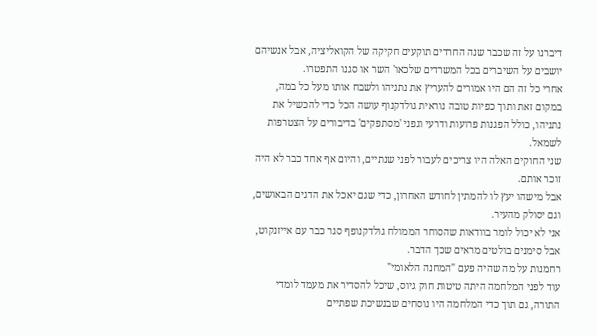דיברנו על זה שכבר שנה החרדים תוקעים חקיקה של הקואליציה, אבל אנשיהם יושבים על השיברים בכל המשרדים שלכאו' השר או סגנו התפטרו.
אחרי כל זה הם היו אמורים להעריץ את נתניהו ולשבח אותו מעל כל במה, במקום זאת ותוך כפיות טובה נוראית גולדקנוף עושה הכל כדי להכשיל את נתניהו, כולל הפגנות פרועות ודרעי וגפני 'מסתפקים' בדיבורים על הצטרפות לשמאל.
שני החוקים האלה היו צריכים לעבור לפני שנתיים, והיום אף אחד כבר לא היה זוכר אותם.
אבל מישהו יעץ לו להמתין לחודש האחרון, כדי שגם יאכל את הדגים הבאושים, וגם יסולק מהעיר.
אני לא יכול לומר בוודאות שהסוחר הממולח גולדקנופף סגר כבר עם אייזנקוט, אבל סימנים בולטים מראים שכך הדבר.
רחמנות על מה שהיה פעם "המחנה הלאומי"
עוד לפני המלחמה היתה טיטות חוק גיוס, שיכל להסדיר את מעמד לומדי התורה, גם תוך כדי המלחמה היו נוסחים שבנשיכת שפתיים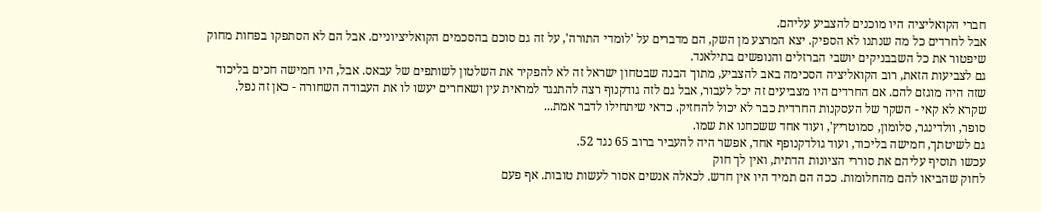חברי הקואליציה היו מוכנים להצביע עליהם.
אבל לחרדים כל מה שנתנו לא הספיק. יצא המרצע מן השק, הם מדברים על 'לומדי התורה', על זה גם סוכם בהסכמים הקואליציוניים. אבל הם לא הסתפקו בפחות מחוק שיפטור את כל השבבניקים יושבי הברזלים והנופשים בתילאנד.
גם לצביעות הזאת, רוב הקואליציה הסכימה באב להצביע, מתוך הבנה שבטחון ישראל זה לא להפקיר את השלטון לשותפים של עבאס. אבל, היו חמישה חכים בליכוד שזה היה מוגזם להם. אם החרדים היו מצביעים זה יכל לעבור, אבל גם לזה גודקנוף רצה להתנגד למראית עין ושאחרים יעשו לו את העבודה השחורה - כאן זה נפל.
שקרא לא קאי - השקר של העסקנות החרדית כבר לא יכול להחזיק. כדאי שיתחילו לדבר אמת...
סופר, וולדינגר, סלומון, סמוטריץ', ועוד אחד ששכחנו את שמו.
גם לשיטתך, חמישה בליכוד, ועוד גולדקנופף אחד, אפשר היה להעביר ברוב 65 נגד 52.
עכשו תוסיף עליהם את סוררי הציונות הדתית, ואין לך חוק
לחוק שהביאו להם מהחלומות. ככה הם תמיד היו אין חדש. לכאלה אנשים אסור לעשות טובות. אף פעם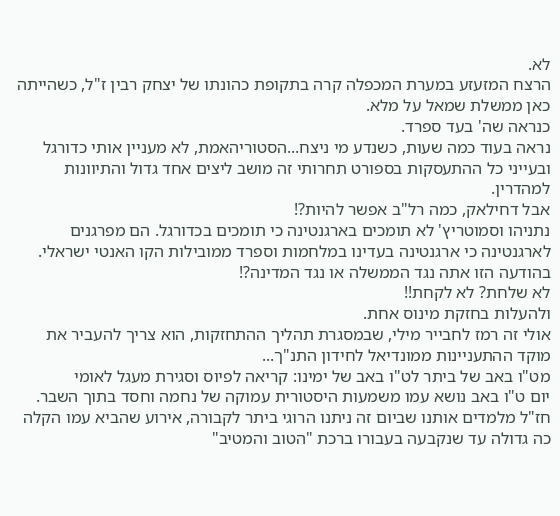לא.
הרצח המזעזע במערת המכפלה קרה בתקופת כהונתו של יצחק רבין ז"ל, כשהייתה כאן ממשלת שמאל על מלא.
כנראה שה' בעד ספרד.
נראה בעוד כמה שעות, כשנדע מי ניצח...הסטוריהאמת, לא מעניין אותי כדורגל ובעייני כל ההתעסקות בספורט תחרותי זה מושב ליצים אחד גדול והתיוונות למהדרין.
אבל דחילאק, כמה רל"ב אפשר להיות?!
נתניהו וסמוטריץ' לא תומכים בארגנטינה כי תומכים בכדורגל. הם מפרגנים לארגנטינה כי ארגנטינה בעדינו במלחמות וספרד ממובילות הקו האנטי ישראלי.
בהודעה הזו אתה נגד הממשלה או נגד המדינה?!
לא שלחת? לא לקחת!!
ולהעלות בחזקת מינוס אחת.
אולי זה רמז לחבייר מילי, שבמסגרת תהליך ההתחזקות, הוא צריך להעביר את מוקד ההתעניינות ממונדיאל לחידון התנ"ך...
מט"ו באב של ביתר לט"ו באב של ימינו: קריאה לפיוס וסגירת מעגל לאומי
יום ט"ו באב נושא עמו משמעות היסטורית עמוקה של נחמה וחסד בתוך השבר. חז"ל מלמדים אותנו שביום זה ניתנו הרוגי ביתר לקבורה, אירוע שהביא עמו הקלה כה גדולה עד שנקבעה בעבורו ברכת "הטוב והמטיב"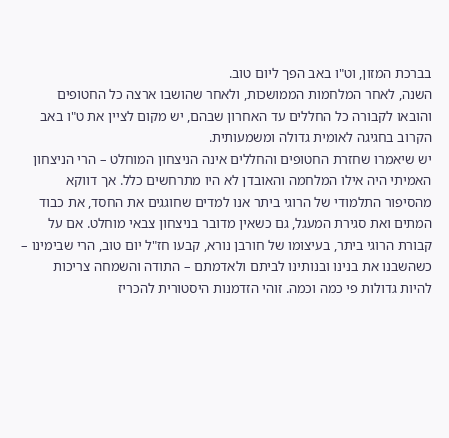בברכת המזון, וט"ו באב הפך ליום טוב.
השנה, לאחר המלחמות הממושכות, ולאחר שהושבו ארצה כל החטופים והובאו לקבורה כל החללים עד האחרון שבהם, יש מקום לציין את ט"ו באב הקרוב בחגיגה לאומית גדולה ומשמעותית.
יש שיאמרו שחזרת החטופים והחללים אינה הניצחון המוחלט – הרי הניצחון האמיתי היה אילו המלחמה והאובדן לא היו מתרחשים כלל. אך דווקא מהסיפור התלמודי של הרוגי ביתר אנו למדים שחוגגים את החסד, את כבוד המתים ואת סגירת המעגל, גם כשאין מדובר בניצחון צבאי מוחלט. אם על קבורת הרוגי ביתר, בעיצומו של חורבן נורא, קבעו חז"ל יום טוב, הרי שבימינו – כשהשבנו את בנינו ובנותינו לביתם ולאדמתם – התודה והשמחה צריכות להיות גדולות פי כמה וכמה. זוהי הזדמנות היסטורית להכריז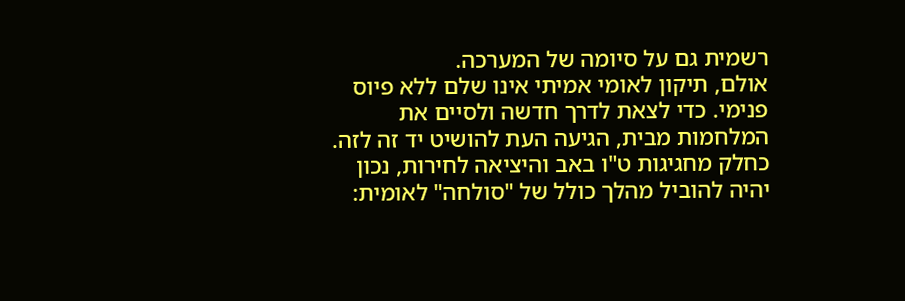רשמית גם על סיומה של המערכה.
אולם, תיקון לאומי אמיתי אינו שלם ללא פיוס פנימי. כדי לצאת לדרך חדשה ולסיים את המלחמות מבית, הגיעה העת להושיט יד זה לזה. כחלק מחגיגות ט"ו באב והיציאה לחירות, נכון יהיה להוביל מהלך כולל של "סולחה" לאומית: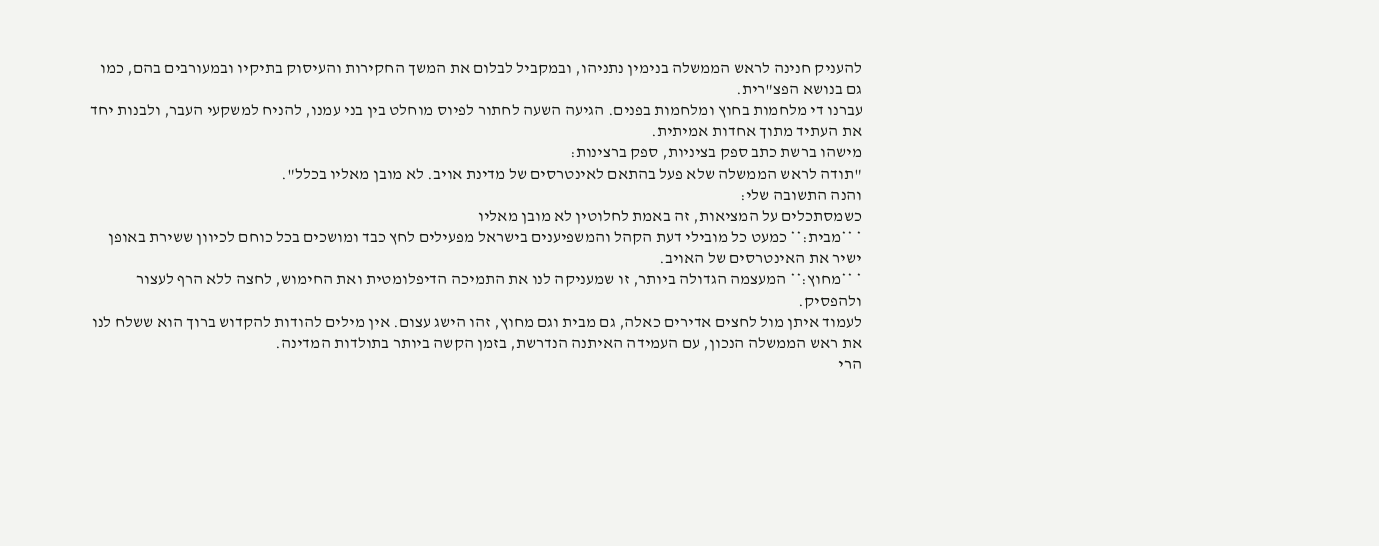להעניק חנינה לראש הממשלה בנימין נתניהו, ובמקביל לבלום את המשך החקירות והעיסוק בתיקיו ובמעורבים בהם, כמו גם בנושא הפצ"רית.
עברנו די מלחמות בחוץ ומלחמות בפנים. הגיעה השעה לחתור לפיוס מוחלט בין בני עמנו, להניח למשקעי העבר, ולבנות יחד את העתיד מתוך אחדות אמיתית.
מישהו ברשת כתב ספק בציניות, ספק ברצינות:
"תודה לראש הממשלה שלא פעל בהתאם לאינטרסים של מדינת אויב. לא מובן מאליו בכלל".
והנה התשובה שלי:
כשמסתכלים על המציאות, זה באמת לחלוטין לא מובן מאליו
* **מבית:** כמעט כל מובילי דעת הקהל והמשפיענים בישראל מפעילים לחץ כבד ומושכים בכל כוחם לכיוון ששירת באופן ישיר את האינטרסים של האויב.
* **מחוץ:** המעצמה הגדולה ביותר, זו שמעניקה לנו את התמיכה הדיפלומטית ואת החימוש, לחצה ללא הרף לעצור ולהפסיק.
לעמוד איתן מול לחצים אדירים כאלה, גם מבית וגם מחוץ, זהו הישג עצום. אין מילים להודות להקדוש ברוך הוא ששלח לנו את ראש הממשלה הנכון, עם העמידה האיתנה הנדרשת, בזמן הקשה ביותר בתולדות המדינה.
הרי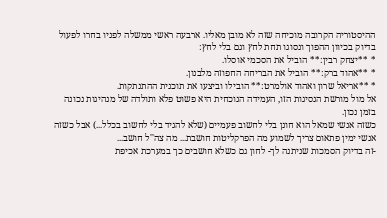ההיסטוריה הקרובה מוכיחה שזה לא מובן מאליו. ארבעה ראשי ממשלה לפניו בחרו לפעול בדיוק בכיוון ההפוך ונסוגו תחת לחץ וגם בלי לחץ:
* **יצחק רבין:** הוביל את הסכמי אוסלו.
* **אהוד ברק:** הוביל את הבריחה החפוזה מלבנון.
* **אריאל שרון ואהוד אולמרט:** הובילו וביצעו את תוכנית ההתנתקות.
אל מול מורשת הנסיגות הזו, העמידה הנוכחית היא פשוט פלא ותולדה של מנהיגות נכונה בזמן נכון.
כשזה אנשי שמאל הוא חונן בלי לחשוב פעמיים (שלא להגיד בלי לחשוב בכלל...) אבל כשזה אנשי ימין פתאום צריך לשמוע מה הפרקליטות חושבת... מה צה''ל חושב...
-זה בדיוק הסמכות שניתנה לך- לחון גם כשלא חושבים כך במערכת אכיפת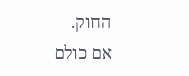החוק.
אם כולם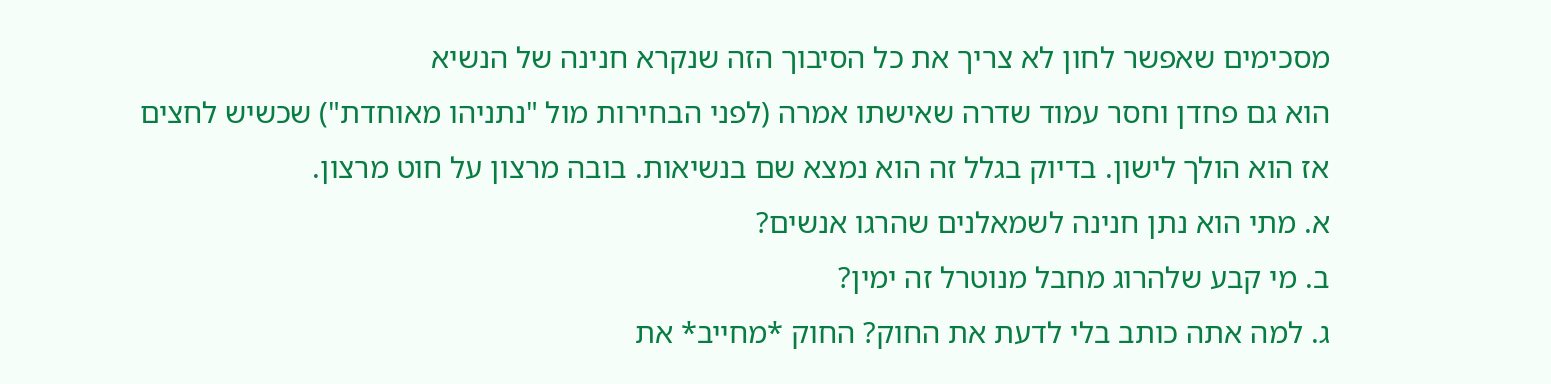מסכימים שאפשר לחון לא צריך את כל הסיבוך הזה שנקרא חנינה של הנשיא
הוא גם פחדן וחסר עמוד שדרה שאישתו אמרה (לפני הבחירות מול "נתניהו מאוחדת") שכשיש לחצים אז הוא הולך לישון. בדיוק בגלל זה הוא נמצא שם בנשיאות. בובה מרצון על חוט מרצון.
א. מתי הוא נתן חנינה לשמאלנים שהרגו אנשים?
ב. מי קבע שלהרוג מחבל מנוטרל זה ימין?
ג. למה אתה כותב בלי לדעת את החוק? החוק *מחייב* את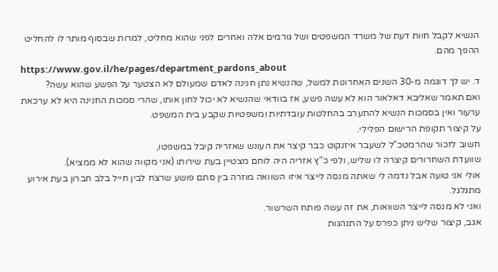הנשיא לקבל חוות דעת של משרד המשפטים ושל גורמים אלה ואחרים לפני שהוא מחליט, למרות שבסוף מותר לו להחליט ההפך מהם.
https://www.gov.il/he/pages/department_pardons_about
ד. יש לך דוגמה מ-30 השנים האחרונות למשל, שהנשיא נתן חנינה לאדם שמעולם לא הצטער על הפשע שהוא עשה?
ואם תאמר שאליבא דאלאור הוא לא עשה פשע, אז בוודאי שהנשיא לא יכול לחון אותו, שהרי סמכות החנינה היא לא ערכאת ערעור ואין בסמכות הנשיא להתערב בהחלטות עובדתיות ומשפטיות שקבע בית המשפט.
על קיצור תקופת הרישום הפלילי.
חשוב לזכור שהרמטכ"ל לשעבר איזנקוט כבר קיצר את העונש שאזריה קיבל במשפטו,
שוועדת השחרורים קיצרה לו שליש, ולפי כ"ץ אזריה היה לוחם מצטיין בעת שירותו (אני מקווה שהוא לא ממציא).
אולי אני טועה אבל נדמה לי שאתה מנסה לייצר איזו השוואה מוזרה בין סתם פושע שרצח לבין חייל בלב חברון בעת אירוע מתגלגל.
ואני לא מנסה לייצר השוואות, את זה עשה פותח השרשור.
אגב, קיצור שליש ניתן כפרס על התנהגות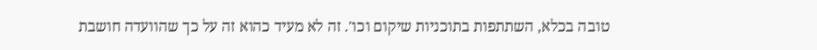טובה בכלא, השתתפות בתוכניות שיקום וכו'. זה לא מעיד כהוא זה על כך שהוועדה חושבת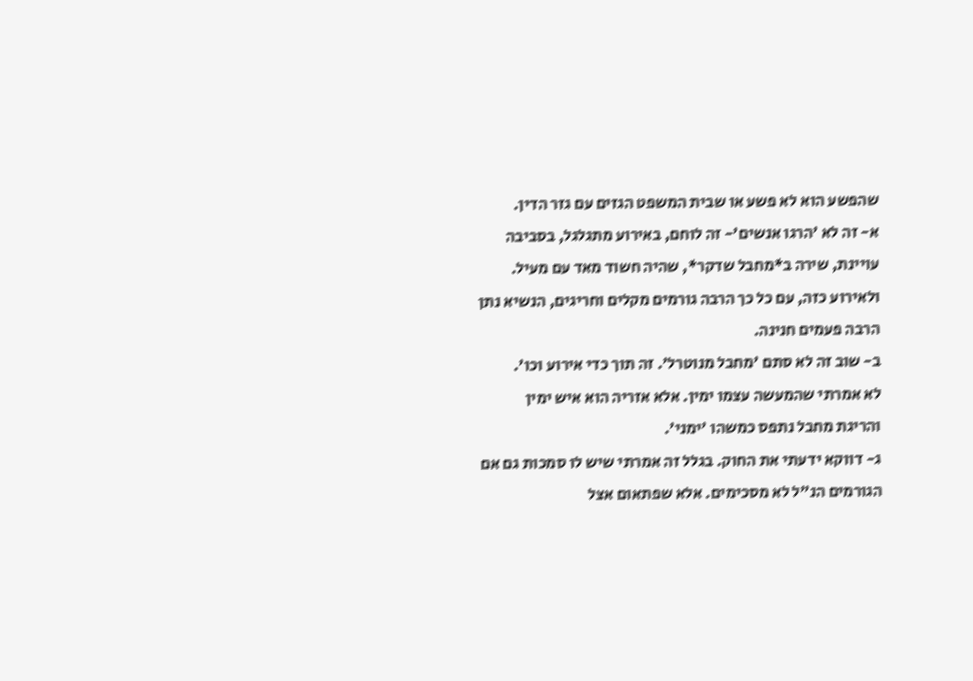שהפשע הוא לא פשע או שבית המשפט הגזים עם גזר הדין.
א- זה לא 'הרגו אנשים'- זה לוחם, באירוע מתגלגל, בסביבה עויינת, שירה ב*מחבל שדקר*, שהיה חשוד מאד עם מעיל.
ולאירוע כזה, עם כל כך הרבה גורמים מקלים וחריגים, הנשיא נתן הרבה פעמים חנינה.
ב- שוב זה לא סתם 'מחבל מנוטרל'. זה תוך כדי אירוע וכו'.
לא אמרתי שהמעשה עצמו ימין. אלא אזריה הוא איש ימין והריגת מחבל נתפס כמשהו 'ימני'.
ג- דווקא ידעתי את החוק. בגלל זה אמרתי שיש לו סמכות גם אם הגורמים הנ"ל לא מסכימים. אלא שפתאום אצל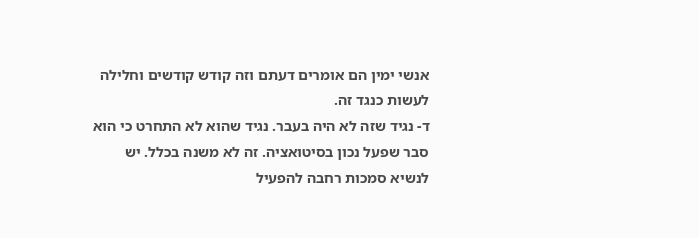אנשי ימין הם אומרים דעתם וזה קודש קודשים וחלילה לעשות כנגד זה.
ד- נגיד שזה לא היה בעבר. נגיד שהוא לא התחרט כי הוא סבר שפעל נכון בסיטואציה. זה לא משנה בכלל. יש לנשיא סמכות רחבה להפעיל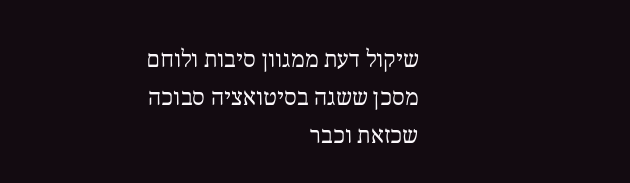שיקול דעת ממגוון סיבות ולוחם מסכן ששגה בסיטואציה סבוכה שכזאת וכבר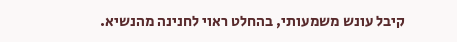קיבל עונש משמעותי, בהחלט ראוי לחנינה מהנשיא.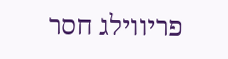פריווילג חסר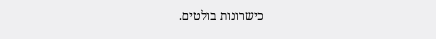כישרונות בולטים.